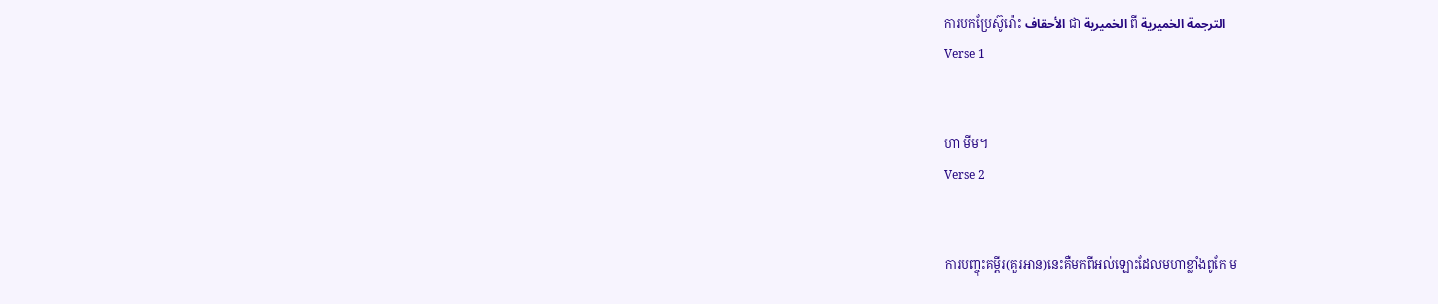ការបកប្រែស៊ូរ៉ោះ الأحقاف ជា الخميرية ពី الترجمة الخميرية
Verse 1


ហា មីម។
Verse 2


ការបញ្ចុះគម្ពីរ(គួរអាន)នេះគឺមកពីអល់ឡោះដែលមហាខ្លាំងពូកែ ម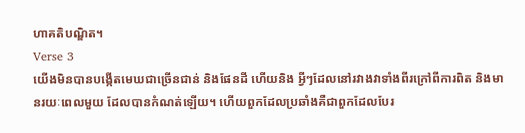ហាគតិបណ្ឌិត។
Verse 3
យើងមិនបានបង្កើតមេឃជាច្រើនជាន់ និងផែនដី ហើយនិង អ្វីៗដែលនៅរវាងវាទាំងពីរក្រៅពីការពិត និងមានរយៈពេលមួយ ដែលបានកំណត់ឡើយ។ ហើយពួកដែលប្រឆាំងគឺជាពួកដែលបែរ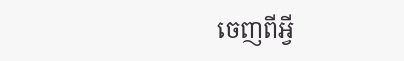ចេញពីអ្វី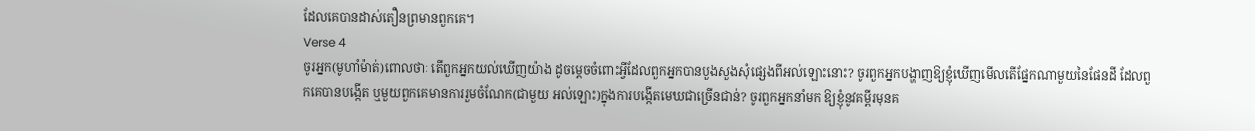ដែលគេបានដាស់តឿនព្រមានពួកគេ។
Verse 4
ចូរអ្នក(មូហាំម៉ាត់)ពោលថាៈ តើពួកអ្នកយល់ឃើញយ៉ាង ដូចមេ្ដចចំពោះអ្វីដែលពួកអ្នកបានបួងសួងសុំផេ្សងពីអល់ឡោះនោះ? ចូរពួកអ្នកបង្ហាញឱ្យខ្ញុំឃើញមើលតើផ្នែកណាមួយនៃផែនដី ដែលពួកគេបានបង្កើត ឬមួយពួកគេមានការរួមចំណែក(ជាមួយ អល់ឡោះ)ក្នុងការបង្កើតមេឃជាច្រើនជាន់? ចូរពួកអ្នកនាំមក ឱ្យខ្ញុំនូវគម្ពីរមុនគ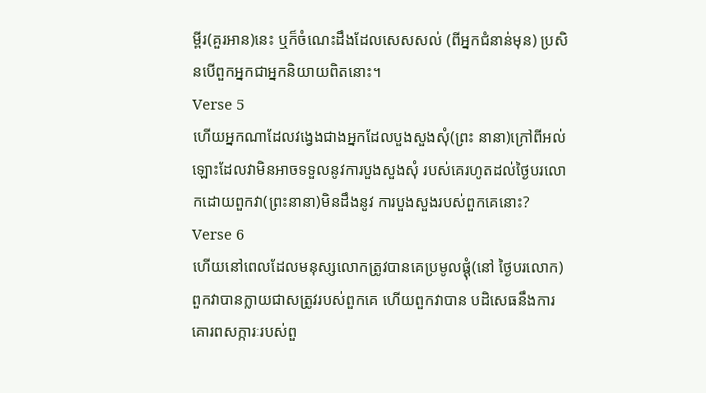ម្ពីរ(គួរអាន)នេះ ឬក៏ចំណេះដឹងដែលសេសសល់ (ពីអ្នកជំនាន់មុន) ប្រសិនបើពួកអ្នកជាអ្នកនិយាយពិតនោះ។
Verse 5
ហើយអ្នកណាដែលវងេ្វងជាងអ្នកដែលបួងសួងសុំ(ព្រះ នានា)ក្រៅពីអល់ឡោះដែលវាមិនអាចទទួលនូវការបួងសួងសុំ របស់គេរហូតដល់ថ្ងៃបរលោកដោយពួកវា(ព្រះនានា)មិនដឹងនូវ ការបួងសួងរបស់ពួកគេនោះ?
Verse 6
ហើយនៅពេលដែលមនុស្សលោកត្រូវបានគេប្រមូលផ្ដុំ(នៅ ថ្ងៃបរលោក) ពួកវាបានក្លាយជាសត្រូវរបស់ពួកគេ ហើយពួកវាបាន បដិសេធនឹងការគោរពសក្ការៈរបស់ពួ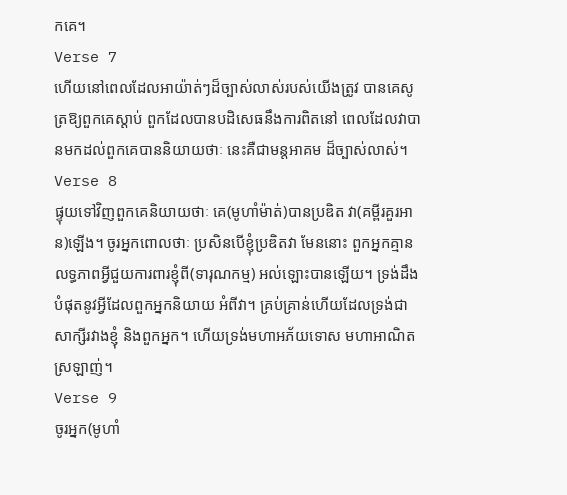កគេ។
Verse 7
ហើយនៅពេលដែលអាយ៉ាត់ៗដ៏ច្បាស់លាស់របស់យើងត្រូវ បានគេសូត្រឱ្យពួកគេស្ដាប់ ពួកដែលបានបដិសេធនឹងការពិតនៅ ពេលដែលវាបានមកដល់ពួកគេបាននិយាយថាៈ នេះគឺជាមន្ដអាគម ដ៏ច្បាស់លាស់។
Verse 8
ផ្ទុយទៅវិញពួកគេនិយាយថាៈ គេ(មូហាំម៉ាត់)បានប្រឌិត វា(គម្ពីរគួរអាន)ឡើង។ ចូរអ្នកពោលថាៈ ប្រសិនបើខ្ញុំប្រឌិតវា មែននោះ ពួកអ្នកគ្មានលទ្ធភាពអ្វីជួយការពារខ្ញុំពី(ទារុណកម្ម) អល់ឡោះបានឡើយ។ ទ្រង់ដឹងបំផុតនូវអ្វីដែលពួកអ្នកនិយាយ អំពីវា។ គ្រប់គ្រាន់ហើយដែលទ្រង់ជាសាក្សីរវាងខ្ញុំ និងពួកអ្នក។ ហើយទ្រង់មហាអភ័យទោស មហាអាណិតស្រឡាញ់។
Verse 9
ចូរអ្នក(មូហាំ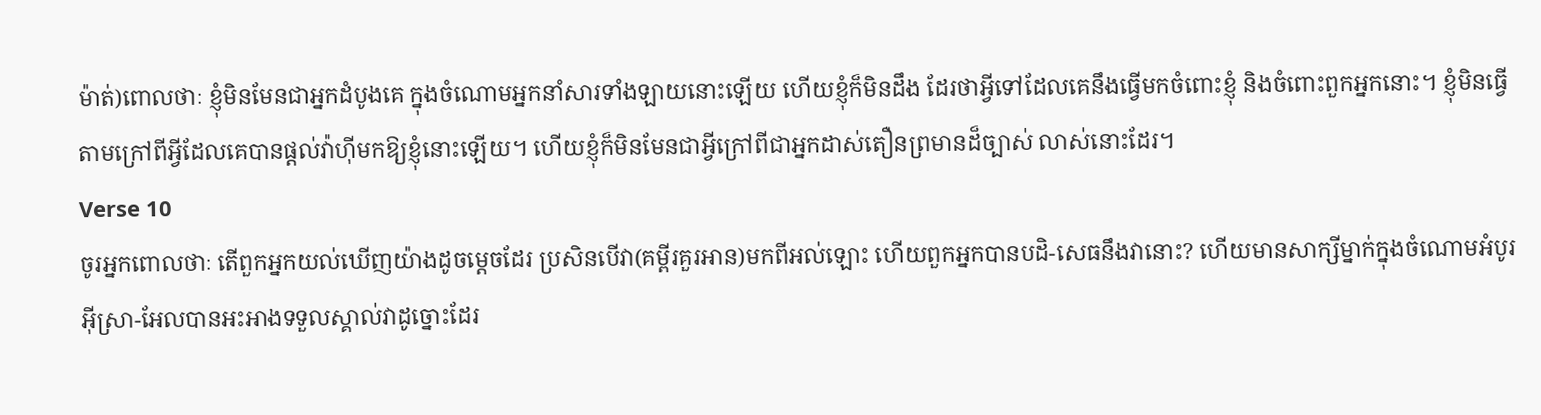ម៉ាត់)ពោលថាៈ ខ្ញុំមិនមែនជាអ្នកដំបូងគេ ក្នុងចំណោមអ្នកនាំសារទាំងឡាយនោះឡើយ ហើយខ្ញុំក៏មិនដឹង ដែរថាអ្វីទៅដែលគេនឹងធ្វើមកចំពោះខ្ញុំ និងចំពោះពួកអ្នកនោះ។ ខ្ញុំមិនធ្វើតាមក្រៅពីអ្វីដែលគេបានផ្ដល់វ៉ាហ៊ីមកឱ្យខ្ញុំនោះឡើយ។ ហើយខ្ញុំក៏មិនមែនជាអ្វីក្រៅពីជាអ្នកដាស់តឿនព្រមានដ៏ច្បាស់ លាស់នោះដែរ។
Verse 10
ចូរអ្នកពោលថាៈ តើពួកអ្នកយល់ឃើញយ៉ាងដូចមេ្ដចដែរ ប្រសិនបើវា(គមី្ពរគួរអាន)មកពីអល់ឡោះ ហើយពួកអ្នកបានបដិ-សេធនឹងវានោះ? ហើយមានសាក្សីម្នាក់ក្នុងចំណោមអំបូរអ៊ីស្រា-អែលបានអះអាងទទួលស្គាល់វាដូច្នោះដែរ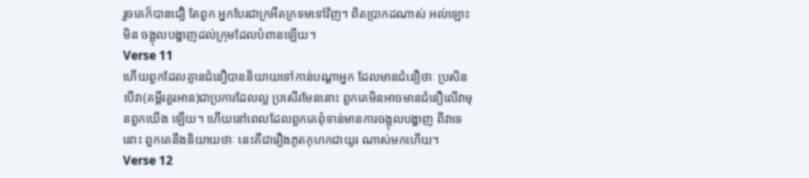រួចគេក៏បានជឿ តែពួក អ្នកបែរជាក្រអឺតក្រទមទៅវិញ។ ពិតប្រាកដណាស់ អល់ឡោះមិន ចង្អុលបង្ហាញដល់ក្រុមដែលបំពានឡើយ។
Verse 11
ហើយពួកដែលគ្មានជំនឿបាននិយាយទៅកាន់បណ្ដាអ្នក ដែលមានជំនឿថាៈ ប្រសិនបើវា(គម្ពីរគួរអាន)ជាប្រការដែលល្អ ប្រសើរមែននោះ ពួកគេមិនអាចមានជំនឿលើវាមុនពួកយើង ឡើយ។ ហើយនៅពេលដែលពួកគេពុំទាន់មានការចង្អុលបង្ហាញ ពីវាទេនោះ ពួកគេនឹងនិយាយថាៈ នេះគឺជារឿងភូតកុហកជាយូរ ណាស់មកហើយ។
Verse 12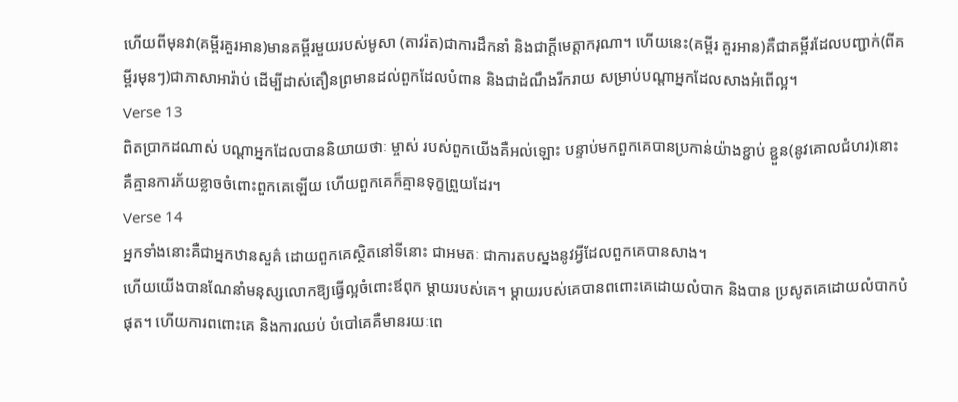ហើយពីមុនវា(គម្ពីរគួរអាន)មានគម្ពីរមួយរបស់មូសា (តាវរ៉ត)ជាការដឹកនាំ និងជាក្ដីមេត្ដាករុណា។ ហើយនេះ(គម្ពីរ គួរអាន)គឺជាគម្ពីរដែលបញ្ជាក់(ពីគម្ពីរមុនៗ)ជាភាសាអារ៉ាប់ ដើម្បីដាស់តឿនព្រមានដល់ពួកដែលបំពាន និងជាដំណឹងរីករាយ សម្រាប់បណ្ដាអ្នកដែលសាងអំពើល្អ។
Verse 13
ពិតប្រាកដណាស់ បណ្ដាអ្នកដែលបាននិយាយថាៈ ម្ចាស់ របស់ពួកយើងគឺអល់ឡោះ បន្ទាប់មកពួកគេបានប្រកាន់យ៉ាងខ្ជាប់ ខ្ជួន(នូវគោលជំហរ)នោះ គឺគ្មានការភ័យខ្លាចចំពោះពួកគេឡើយ ហើយពួកគេក៏គ្មានទុក្ខព្រួយដែរ។
Verse 14
អ្នកទាំងនោះគឺជាអ្នកឋានសួគ៌ ដោយពួកគេស្ថិតនៅទីនោះ ជាអមតៈ ជាការតបស្នងនូវអ្វីដែលពួកគេបានសាង។
ហើយយើងបានណែនាំមនុស្សលោកឱ្យធ្វើល្អចំពោះឪពុក ម្ដាយរបស់គេ។ ម្ដាយរបស់គេបានពពោះគេដោយលំបាក និងបាន ប្រសូតគេដោយលំបាកបំផុត។ ហើយការពពោះគេ និងការឈប់ បំបៅគេគឺមានរយៈពេ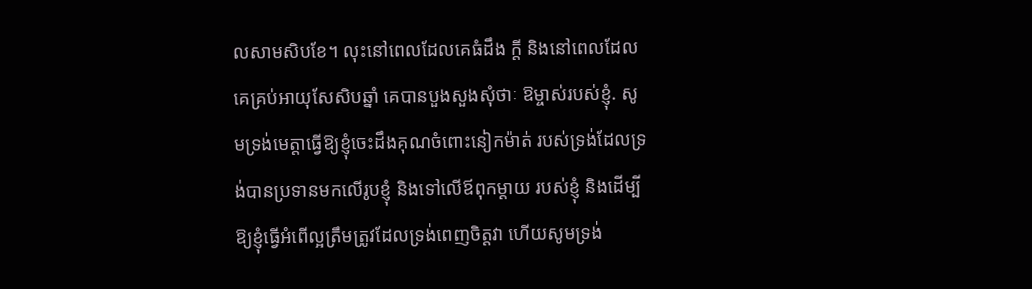លសាមសិបខែ។ លុះនៅពេលដែលគេធំដឹង ក្ដី និងនៅពេលដែលគេគ្រប់អាយុសែសិបឆ្នាំ គេបានបួងសួងសុំថាៈ ឱម្ចាស់របស់ខ្ញុំ. សូមទ្រង់មេត្ដាធ្វើឱ្យខ្ញុំចេះដឹងគុណចំពោះនៀកម៉ាត់ របស់ទ្រង់ដែលទ្រង់បានប្រទានមកលើរូបខ្ញុំ និងទៅលើឪពុកម្ដាយ របស់ខ្ញុំ និងដើម្បីឱ្យខ្ញុំធ្វើអំពើល្អត្រឹមត្រូវដែលទ្រង់ពេញចិត្ដវា ហើយសូមទ្រង់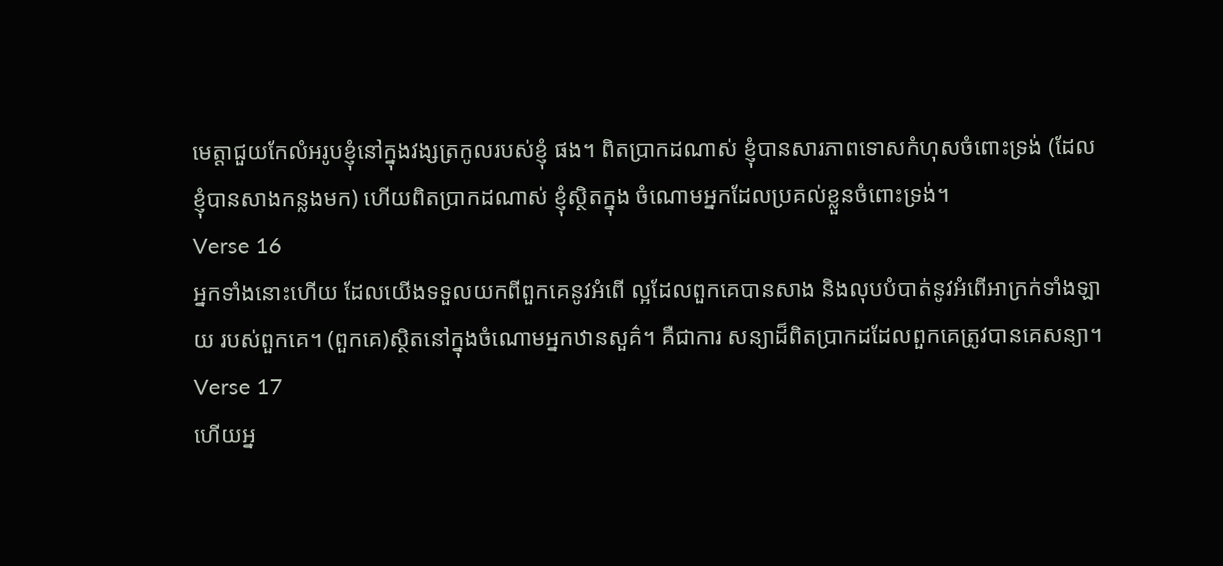មេត្ដាជួយកែលំអរូបខ្ញុំនៅក្នុងវង្សត្រកូលរបស់ខ្ញុំ ផង។ ពិតប្រាកដណាស់ ខ្ញុំបានសារភាពទោសកំហុសចំពោះទ្រង់ (ដែលខ្ញុំបានសាងកន្លងមក) ហើយពិតប្រាកដណាស់ ខ្ញុំស្ថិតក្នុង ចំណោមអ្នកដែលប្រគល់ខ្លួនចំពោះទ្រង់។
Verse 16
អ្នកទាំងនោះហើយ ដែលយើងទទួលយកពីពួកគេនូវអំពើ ល្អដែលពួកគេបានសាង និងលុបបំបាត់នូវអំពើអាក្រក់ទាំងឡាយ របស់ពួកគេ។ (ពួកគេ)ស្ថិតនៅក្នុងចំណោមអ្នកឋានសួគ៌។ គឺជាការ សន្យាដ៏ពិតប្រាកដដែលពួកគេត្រូវបានគេសន្យា។
Verse 17
ហើយអ្ន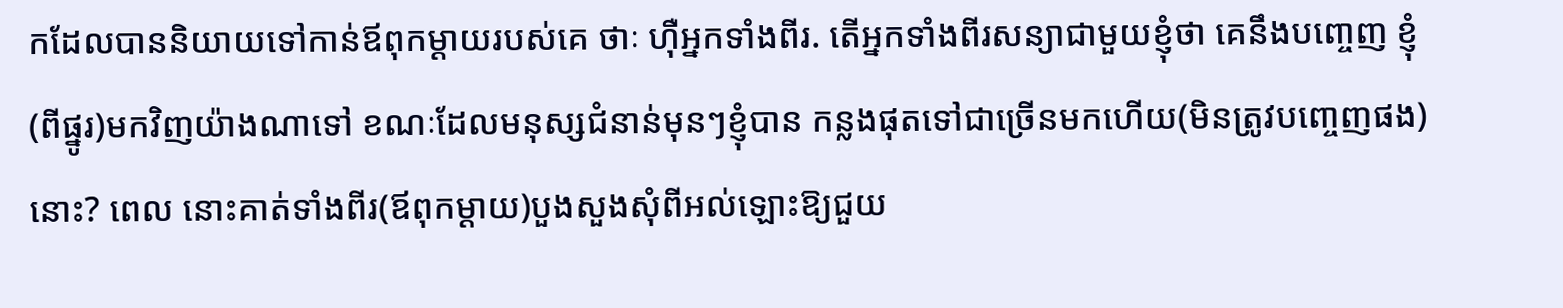កដែលបាននិយាយទៅកាន់ឪពុកម្ដាយរបស់គេ ថាៈ ហ៊ឺអ្នកទាំងពីរ. តើអ្នកទាំងពីរសន្យាជាមួយខ្ញុំថា គេនឹងបពោ្ចញ ខ្ញុំ(ពីផ្នូរ)មកវិញយ៉ាងណាទៅ ខណៈដែលមនុស្សជំនាន់មុនៗខ្ញុំបាន កន្លងផុតទៅជាច្រើនមកហើយ(មិនត្រូវបពោ្ចញផង)នោះ? ពេល នោះគាត់ទាំងពីរ(ឪពុកម្ដាយ)បួងសួងសុំពីអល់ឡោះឱ្យជួយ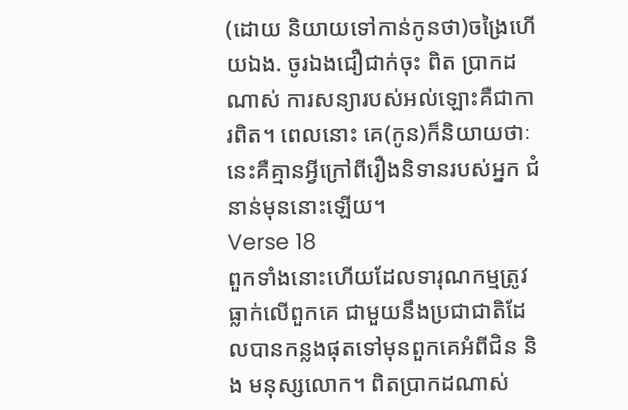(ដោយ និយាយទៅកាន់កូនថា)ចង្រៃហើយឯង. ចូរឯងជឿជាក់ចុះ ពិត ប្រាកដណាស់ ការសន្យារបស់អល់ឡោះគឺជាការពិត។ ពេលនោះ គេ(កូន)ក៏និយាយថាៈ នេះគឺគ្មានអ្វីក្រៅពីរឿងនិទានរបស់អ្នក ជំនាន់មុននោះឡើយ។
Verse 18
ពួកទាំងនោះហើយដែលទារុណកម្មត្រូវធ្លាក់លើពួកគេ ជាមួយនឹងប្រជាជាតិដែលបានកន្លងផុតទៅមុនពួកគេអំពីជិន និង មនុស្សលោក។ ពិតប្រាកដណាស់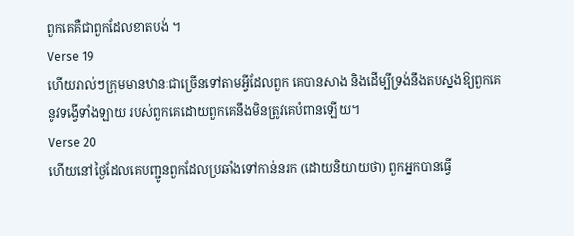ពួកគេគឺជាពួកដែលខាតបង់ ។
Verse 19
ហើយរាល់ៗក្រុមមានឋានៈជាច្រើនទៅតាមអ្វីដែលពួក គេបានសាង និងដើម្បីទ្រង់នឹងតបស្នងឱ្យពួកគេនូវទង្វើទាំងឡាយ របស់ពួកគេដោយពួកគេនឹងមិនត្រូវគេបំពានឡើយ។
Verse 20
ហើយនៅថ្ងៃដែលគេបញ្ជូនពួកដែលប្រឆាំងទៅកាន់នរក (ដោយនិយាយថា) ពួកអ្នកបានធ្វើ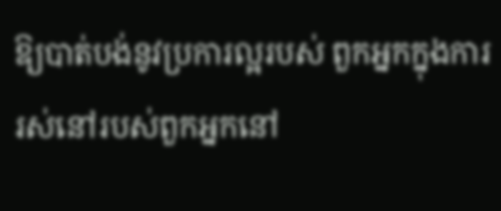ឱ្យបាត់បង់នូវប្រការល្អរបស់ ពួកអ្នកក្នុងការរស់នៅរបស់ពួកអ្នកនៅ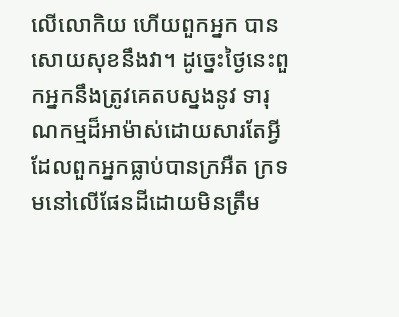លើលោកិយ ហើយពួកអ្នក បានសោយសុខនឹងវា។ ដូចេ្នះថ្ងៃនេះពួកអ្នកនឹងត្រូវគេតបស្នងនូវ ទារុណកម្មដ៏អាម៉ាស់ដោយសារតែអ្វីដែលពួកអ្នកធ្លាប់បានក្រអឺត ក្រទមនៅលើផែនដីដោយមិនត្រឹម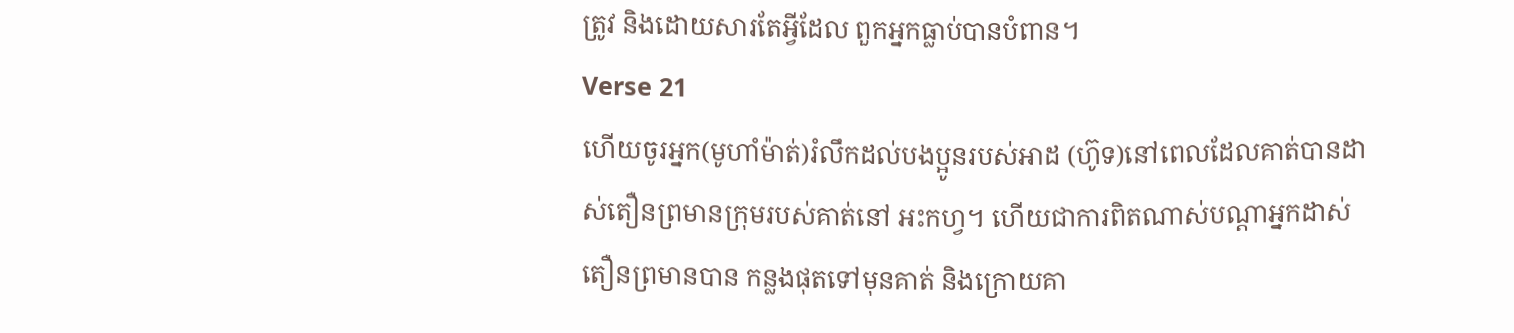ត្រូវ និងដោយសារតែអ្វីដែល ពួកអ្នកធ្លាប់បានបំពាន។
Verse 21
ហើយចូរអ្នក(មូហាំម៉ាត់)រំលឹកដល់បងប្អូនរបស់អាដ (ហ៊ូទ)នៅពេលដែលគាត់បានដាស់តឿនព្រមានក្រុមរបស់គាត់នៅ អះកហ្វ។ ហើយជាការពិតណាស់បណ្ដាអ្នកដាស់តឿនព្រមានបាន កន្លងផុតទៅមុនគាត់ និងក្រោយគា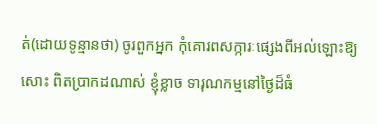ត់(ដោយទូន្មានថា) ចូរពួកអ្នក កុំគោរពសក្ការៈផេ្សងពីអល់ឡោះឱ្យសោះ ពិតប្រាកដណាស់ ខ្ញុំខ្លាច ទារុណកម្មនៅថ្ងៃដ៏ធំ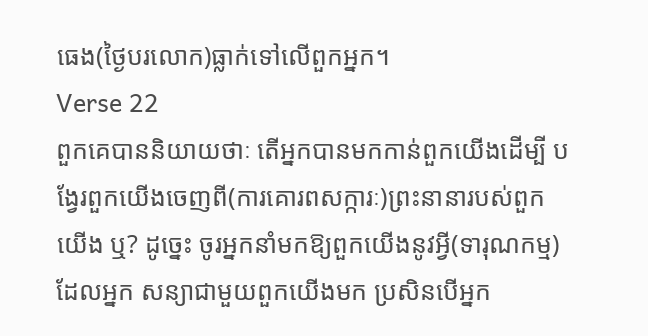ធេង(ថ្ងៃបរលោក)ធ្លាក់ទៅលើពួកអ្នក។
Verse 22
ពួកគេបាននិយាយថាៈ តើអ្នកបានមកកាន់ពួកយើងដើម្បី បង្វែរពួកយើងចេញពី(ការគោរពសក្ការៈ)ព្រះនានារបស់ពួកយើង ឬ? ដូចេ្នះ ចូរអ្នកនាំមកឱ្យពួកយើងនូវអ្វី(ទារុណកម្ម)ដែលអ្នក សន្យាជាមួយពួកយើងមក ប្រសិនបើអ្នក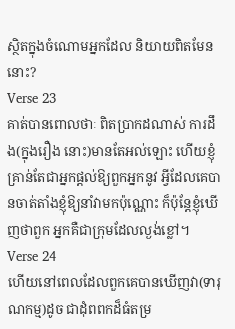ស្ថិតក្នុងចំណោមអ្នកដែល និយាយពិតមែននោះ?
Verse 23
គាត់បានពោលថាៈ ពិតប្រាកដណាស់ ការដឹង(ក្នុងរឿង នោះ)មានតែអល់ឡោះ ហើយខ្ញុំគ្រាន់តែជាអ្នកផ្ដល់ឱ្យពួកអ្នកនូវ អ្វីដែលគេបានចាត់តាំងខ្ញុំឱ្យនាំវាមកប៉ុណ្ណោះ ក៏ប៉ុន្ដែខ្ញុំឃើញថាពួក អ្នកគឺជាក្រុមដែលល្ងង់ខ្លៅ។
Verse 24
ហើយនៅពេលដែលពួកគេបានឃើញវា(ទារុណកម្ម)ដូច ជាដុំពពកដ៏ធំតម្រ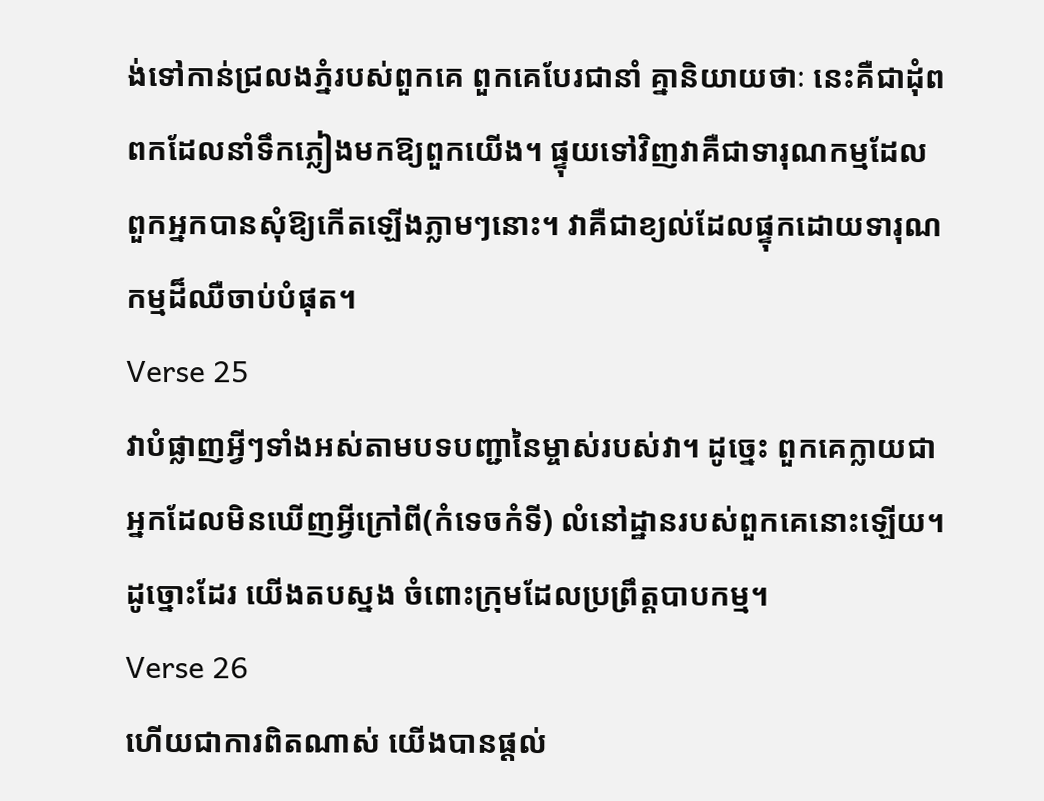ង់ទៅកាន់ជ្រលងភ្នំរបស់ពួកគេ ពួកគេបែរជានាំ គ្នានិយាយថាៈ នេះគឺជាដុំពពកដែលនាំទឹកភ្លៀងមកឱ្យពួកយើង។ ផ្ទុយទៅវិញវាគឺជាទារុណកម្មដែលពួកអ្នកបានសុំឱ្យកើតឡើងភ្លាមៗនោះ។ វាគឺជាខ្យល់ដែលផ្ទុកដោយទារុណកម្មដ៏ឈឺចាប់បំផុត។
Verse 25
វាបំផ្លាញអ្វីៗទាំងអស់តាមបទបញ្ជានៃម្ចាស់របស់វា។ ដូចេ្នះ ពួកគេក្លាយជាអ្នកដែលមិនឃើញអ្វីក្រៅពី(កំទេចកំទី) លំនៅដ្ឋានរបស់ពួកគេនោះឡើយ។ ដូច្នោះដែរ យើងតបស្នង ចំពោះក្រុមដែលប្រព្រឹត្ដបាបកម្ម។
Verse 26
ហើយជាការពិតណាស់ យើងបានផ្ដល់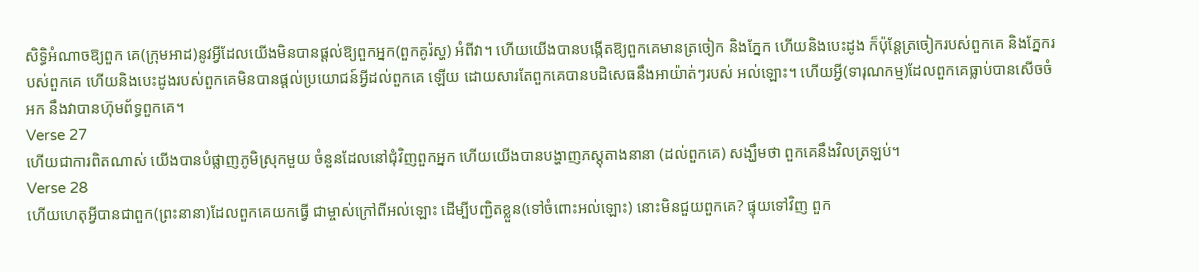សិទ្ធិអំណាចឱ្យពួក គេ(ក្រុមអាដ)នូវអ្វីដែលយើងមិនបានផ្ដល់ឱ្យពួកអ្នក(ពួកគូរ៉ស្ហ) អំពីវា។ ហើយយើងបានបង្កើតឱ្យពួកគេមានត្រចៀក និងភ្នែក ហើយនិងបេះដូង ក៏ប៉ុន្ដែត្រចៀករបស់ពួកគេ និងភ្នែករបស់ពួកគេ ហើយនិងបេះដូងរបស់ពួកគេមិនបានផ្ដល់ប្រយោជន៍អ្វីដល់ពួកគេ ឡើយ ដោយសារតែពួកគេបានបដិសេធនឹងអាយ៉ាត់ៗរបស់ អល់ឡោះ។ ហើយអ្វី(ទារុណកម្ម)ដែលពួកគេធ្លាប់បានសើចចំអក នឹងវាបានហ៊ុមព័ទ្ធពួកគេ។
Verse 27
ហើយជាការពិតណាស់ យើងបានបំផ្លាញភូមិស្រុកមួយ ចំនួនដែលនៅជុំវិញពួកអ្នក ហើយយើងបានបង្ហាញភស្ដុតាងនានា (ដល់ពួកគេ) សង្ឃឹមថា ពួកគេនឹងវិលត្រឡប់។
Verse 28
ហើយហេតុអ្វីបានជាពួក(ព្រះនានា)ដែលពួកគេយកធ្វើ ជាម្ចាស់ក្រៅពីអល់ឡោះ ដើម្បីបញ្ជិតខ្លួន(ទៅចំពោះអល់ឡោះ) នោះមិនជួយពួកគេ? ផ្ទុយទៅវិញ ពួក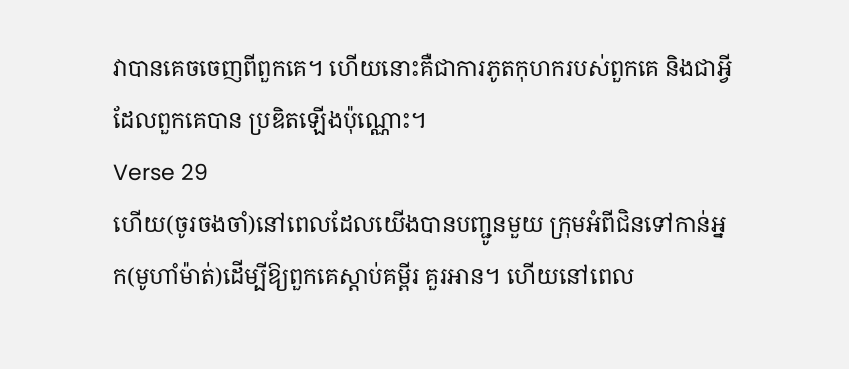វាបានគេចចេញពីពួកគេ។ ហើយនោះគឺជាការភូតកុហករបស់ពួកគេ និងជាអ្វីដែលពួកគេបាន ប្រឌិតឡើងប៉ុណ្ណោះ។
Verse 29
ហើយ(ចូរចងចាំ)នៅពេលដែលយើងបានបញ្ជូនមួយ ក្រុមអំពីជិនទៅកាន់អ្នក(មូហាំម៉ាត់)ដើម្បីឱ្យពួកគេស្ដាប់គម្ពីរ គួរអាន។ ហើយនៅពេល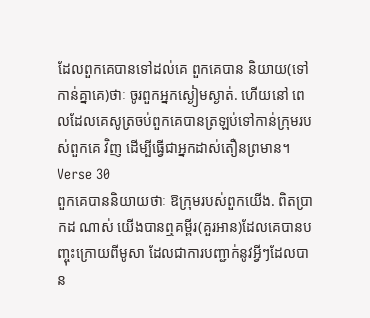ដែលពួកគេបានទៅដល់គេ ពួកគេបាន និយាយ(ទៅកាន់គ្នាគេ)ថាៈ ចូរពួកអ្នកស្ងៀមស្ងាត់. ហើយនៅ ពេលដែលគេសូត្រចប់ពួកគេបានត្រឡប់ទៅកាន់ក្រុមរបស់ពួកគេ វិញ ដើម្បីធ្វើជាអ្នកដាស់តឿនព្រមាន។
Verse 30
ពួកគេបាននិយាយថាៈ ឱក្រុមរបស់ពួកយើង. ពិតប្រាកដ ណាស់ យើងបានឮគម្ពីរ(គួរអាន)ដែលគេបានបញ្ចុះក្រោយពីមូសា ដែលជាការបញ្ជាក់នូវអ្វីៗដែលបាន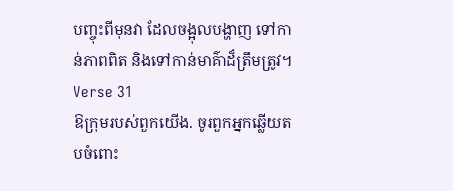បញ្ចុះពីមុនវា ដែលចង្អុលបង្ហាញ ទៅកាន់ភាពពិត និងទៅកាន់មាគ៌ាដ៏ត្រឹមត្រូវ។
Verse 31
ឱក្រុមរបស់ពួកយើង. ចូរពួកអ្នកឆ្លើយតបចំពោះ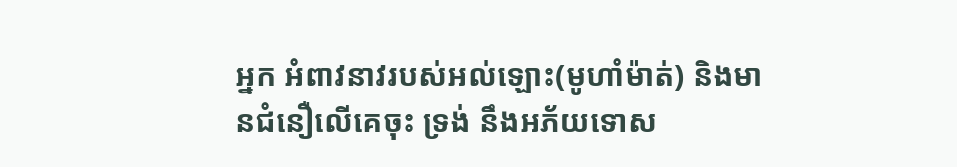អ្នក អំពាវនាវរបស់អល់ឡោះ(មូហាំម៉ាត់) និងមានជំនឿលើគេចុះ ទ្រង់ នឹងអភ័យទោស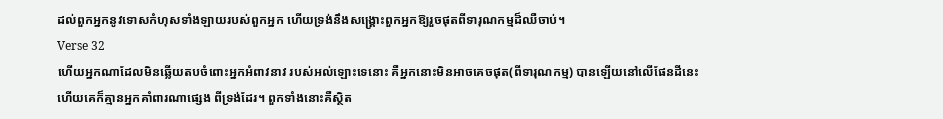ដល់ពួកអ្នកនូវទោសកំហុសទាំងឡាយរបស់ពួកអ្នក ហើយទ្រង់នឹងសង្គ្រោះពួកអ្នកឱ្យរួចផុតពីទារុណកម្មដ៏ឈឺចាប់។
Verse 32
ហើយអ្នកណាដែលមិនឆ្លើយតបចំពោះអ្នកអំពាវនាវ របស់អល់ឡោះទេនោះ គឺអ្នកនោះមិនអាចគេចផុត(ពីទារុណកម្ម) បានឡើយនៅលើផែនដីនេះ ហើយគេក៏គ្មានអ្នកគាំពារណាផេ្សង ពីទ្រង់ដែរ។ ពួកទាំងនោះគឺស្ថិត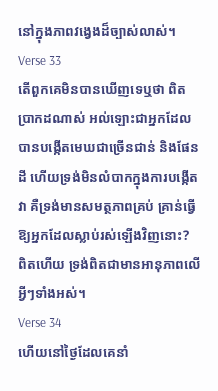នៅក្នុងភាពវងេ្វងដ៏ច្បាស់លាស់។
Verse 33
តើពួកគេមិនបានឃើញទេឬថា ពិតប្រាកដណាស់ អល់ឡោះជាអ្នកដែលបានបង្កើតមេឃជាច្រើនជាន់ និងផែនដី ហើយទ្រង់មិនលំបាកក្នុងការបង្កើតវា គឺទ្រង់មានសមត្ថភាពគ្រប់ គ្រាន់ធ្វើឱ្យអ្នកដែលស្លាប់រស់ឡើងវិញនោះ? ពិតហើយ ទ្រង់ពិតជាមានអានុភាពលើអ្វីៗទាំងអស់។
Verse 34
ហើយនៅថ្ងៃដែលគេនាំ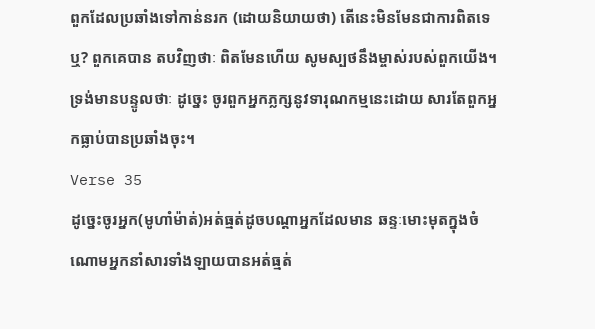ពួកដែលប្រឆាំងទៅកាន់នរក (ដោយនិយាយថា) តើនេះមិនមែនជាការពិតទេឬ? ពួកគេបាន តបវិញថាៈ ពិតមែនហើយ សូមស្បថនឹងម្ចាស់របស់ពួកយើង។ ទ្រង់មានបន្ទូលថាៈ ដូចេ្នះ ចូរពួកអ្នកភ្លក្សនូវទារុណកម្មនេះដោយ សារតែពួកអ្នកធ្លាប់បានប្រឆាំងចុះ។
Verse 35
ដូចេ្នះចូរអ្នក(មូហាំម៉ាត់)អត់ធ្មត់ដូចបណ្ដាអ្នកដែលមាន ឆន្ទៈមោះមុតក្នុងចំណោមអ្នកនាំសារទាំងឡាយបានអត់ធ្មត់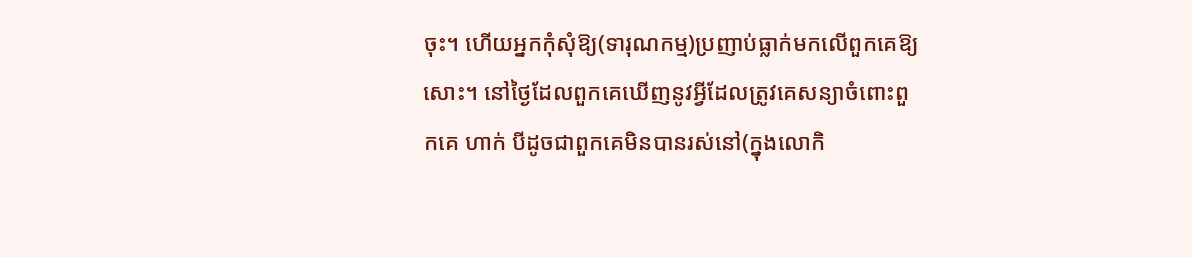ចុះ។ ហើយអ្នកកុំសុំឱ្យ(ទារុណកម្ម)ប្រញាប់ធ្លាក់មកលើពួកគេឱ្យសោះ។ នៅថ្ងៃដែលពួកគេឃើញនូវអ្វីដែលត្រូវគេសន្យាចំពោះពួកគេ ហាក់ បីដូចជាពួកគេមិនបានរស់នៅ(ក្នុងលោកិ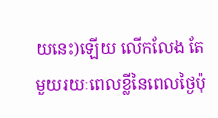យនេះ)ឡើយ លើកលែង តែមួយរយៈពេលខ្លីនៃពេលថ្ងៃប៉ុ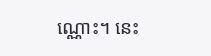ណ្ណោះ។ នេះ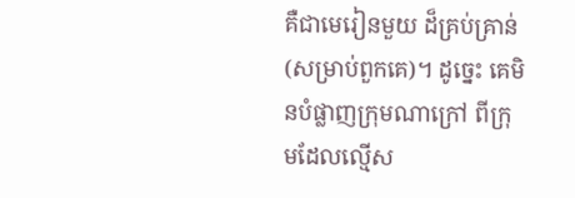គឺជាមេរៀនមួយ ដ៏គ្រប់គ្រាន់(សម្រាប់ពួកគេ)។ ដូចេ្នះ គេមិនបំផ្លាញក្រុមណាក្រៅ ពីក្រុមដែលល្មើស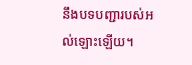នឹងបទបញ្ជារបស់អល់ឡោះឡើយ។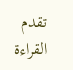تقدم القراءة